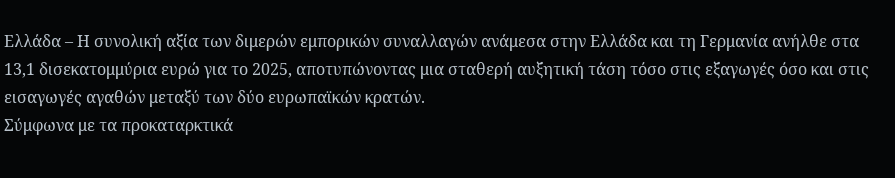Ελλάδα – Η συνολική αξία των διμερών εμπορικών συναλλαγών ανάμεσα στην Ελλάδα και τη Γερμανία ανήλθε στα 13,1 δισεκατομμύρια ευρώ για το 2025, αποτυπώνοντας μια σταθερή αυξητική τάση τόσο στις εξαγωγές όσο και στις εισαγωγές αγαθών μεταξύ των δύο ευρωπαϊκών κρατών.
Σύμφωνα με τα προκαταρκτικά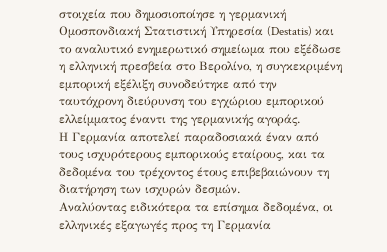στοιχεία που δημοσιοποίησε η γερμανική Ομοσπονδιακή Στατιστική Υπηρεσία (Destatis) και το αναλυτικό ενημερωτικό σημείωμα που εξέδωσε η ελληνική πρεσβεία στο Βερολίνο, η συγκεκριμένη εμπορική εξέλιξη συνοδεύτηκε από την ταυτόχρονη διεύρυνση του εγχώριου εμπορικού ελλείμματος έναντι της γερμανικής αγοράς.
Η Γερμανία αποτελεί παραδοσιακά έναν από τους ισχυρότερους εμπορικούς εταίρους, και τα δεδομένα του τρέχοντος έτους επιβεβαιώνουν τη διατήρηση των ισχυρών δεσμών.
Αναλύοντας ειδικότερα τα επίσημα δεδομένα, οι ελληνικές εξαγωγές προς τη Γερμανία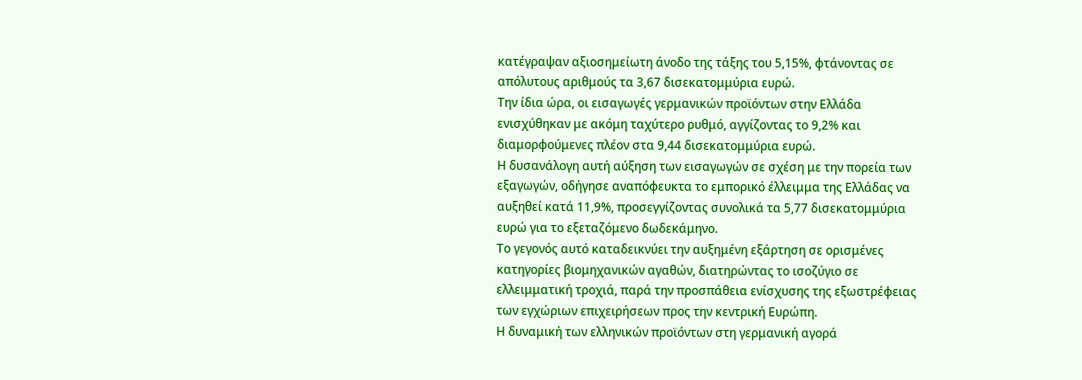κατέγραψαν αξιοσημείωτη άνοδο της τάξης του 5,15%, φτάνοντας σε απόλυτους αριθμούς τα 3,67 δισεκατομμύρια ευρώ.
Την ίδια ώρα, οι εισαγωγές γερμανικών προϊόντων στην Ελλάδα ενισχύθηκαν με ακόμη ταχύτερο ρυθμό, αγγίζοντας το 9,2% και διαμορφούμενες πλέον στα 9,44 δισεκατομμύρια ευρώ.
Η δυσανάλογη αυτή αύξηση των εισαγωγών σε σχέση με την πορεία των εξαγωγών, οδήγησε αναπόφευκτα το εμπορικό έλλειμμα της Ελλάδας να αυξηθεί κατά 11,9%, προσεγγίζοντας συνολικά τα 5,77 δισεκατομμύρια ευρώ για το εξεταζόμενο δωδεκάμηνο.
Το γεγονός αυτό καταδεικνύει την αυξημένη εξάρτηση σε ορισμένες κατηγορίες βιομηχανικών αγαθών, διατηρώντας το ισοζύγιο σε ελλειμματική τροχιά, παρά την προσπάθεια ενίσχυσης της εξωστρέφειας των εγχώριων επιχειρήσεων προς την κεντρική Ευρώπη.
Η δυναμική των ελληνικών προϊόντων στη γερμανική αγορά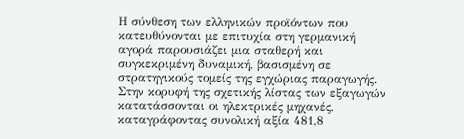Η σύνθεση των ελληνικών προϊόντων που κατευθύνονται με επιτυχία στη γερμανική αγορά παρουσιάζει μια σταθερή και συγκεκριμένη δυναμική, βασισμένη σε στρατηγικούς τομείς της εγχώριας παραγωγής.
Στην κορυφή της σχετικής λίστας των εξαγωγών κατατάσσονται οι ηλεκτρικές μηχανές, καταγράφοντας συνολική αξία 481,8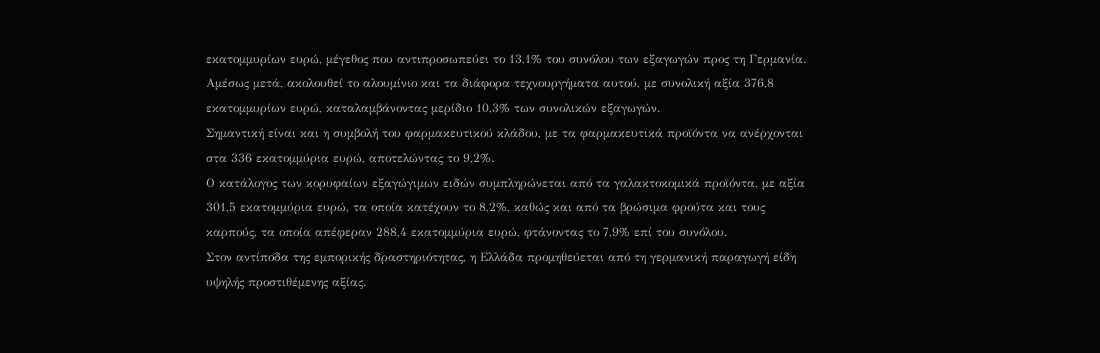εκατομμυρίων ευρώ, μέγεθος που αντιπροσωπεύει το 13,1% του συνόλου των εξαγωγών προς τη Γερμανία.
Αμέσως μετά, ακολουθεί το αλουμίνιο και τα διάφορα τεχνουργήματα αυτού, με συνολική αξία 376,8 εκατομμυρίων ευρώ, καταλαμβάνοντας μερίδιο 10,3% των συνολικών εξαγωγών.
Σημαντική είναι και η συμβολή του φαρμακευτικού κλάδου, με τα φαρμακευτικά προϊόντα να ανέρχονται στα 336 εκατομμύρια ευρώ, αποτελώντας το 9,2%.
Ο κατάλογος των κορυφαίων εξαγώγιμων ειδών συμπληρώνεται από τα γαλακτοκομικά προϊόντα, με αξία 301,5 εκατομμύρια ευρώ, τα οποία κατέχουν το 8,2%, καθώς και από τα βρώσιμα φρούτα και τους καρπούς, τα οποία απέφεραν 288,4 εκατομμύρια ευρώ, φτάνοντας το 7,9% επί του συνόλου.
Στον αντίποδα της εμπορικής δραστηριότητας, η Ελλάδα προμηθεύεται από τη γερμανική παραγωγή είδη υψηλής προστιθέμενης αξίας.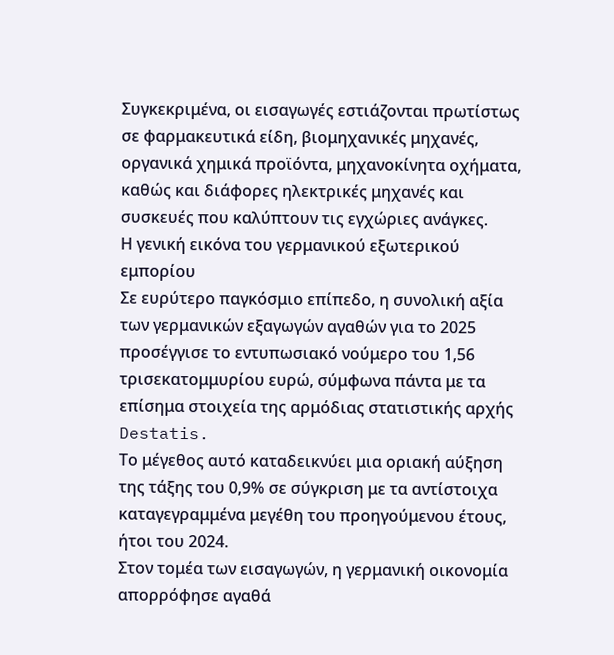Συγκεκριμένα, οι εισαγωγές εστιάζονται πρωτίστως σε φαρμακευτικά είδη, βιομηχανικές μηχανές, οργανικά χημικά προϊόντα, μηχανοκίνητα οχήματα, καθώς και διάφορες ηλεκτρικές μηχανές και συσκευές που καλύπτουν τις εγχώριες ανάγκες.
Η γενική εικόνα του γερμανικού εξωτερικού εμπορίου
Σε ευρύτερο παγκόσμιο επίπεδο, η συνολική αξία των γερμανικών εξαγωγών αγαθών για το 2025 προσέγγισε το εντυπωσιακό νούμερο του 1,56 τρισεκατομμυρίου ευρώ, σύμφωνα πάντα με τα επίσημα στοιχεία της αρμόδιας στατιστικής αρχής Destatis.
Το μέγεθος αυτό καταδεικνύει μια οριακή αύξηση της τάξης του 0,9% σε σύγκριση με τα αντίστοιχα καταγεγραμμένα μεγέθη του προηγούμενου έτους, ήτοι του 2024.
Στον τομέα των εισαγωγών, η γερμανική οικονομία απορρόφησε αγαθά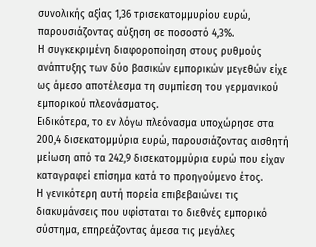συνολικής αξίας 1,36 τρισεκατομμυρίου ευρώ, παρουσιάζοντας αύξηση σε ποσοστό 4,3%.
Η συγκεκριμένη διαφοροποίηση στους ρυθμούς ανάπτυξης των δύο βασικών εμπορικών μεγεθών είχε ως άμεσο αποτέλεσμα τη συμπίεση του γερμανικού εμπορικού πλεονάσματος.
Ειδικότερα, το εν λόγω πλεόνασμα υποχώρησε στα 200,4 δισεκατομμύρια ευρώ, παρουσιάζοντας αισθητή μείωση από τα 242,9 δισεκατομμύρια ευρώ που είχαν καταγραφεί επίσημα κατά το προηγούμενο έτος.
Η γενικότερη αυτή πορεία επιβεβαιώνει τις διακυμάνσεις που υφίσταται το διεθνές εμπορικό σύστημα, επηρεάζοντας άμεσα τις μεγάλες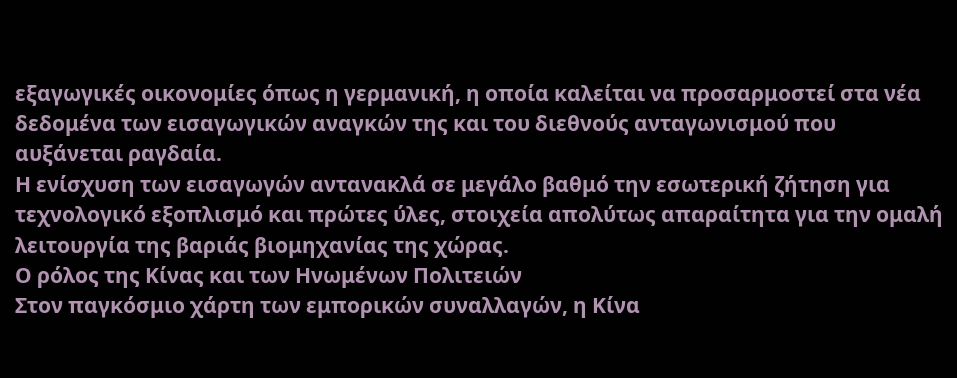εξαγωγικές οικονομίες όπως η γερμανική, η οποία καλείται να προσαρμοστεί στα νέα δεδομένα των εισαγωγικών αναγκών της και του διεθνούς ανταγωνισμού που αυξάνεται ραγδαία.
Η ενίσχυση των εισαγωγών αντανακλά σε μεγάλο βαθμό την εσωτερική ζήτηση για τεχνολογικό εξοπλισμό και πρώτες ύλες, στοιχεία απολύτως απαραίτητα για την ομαλή λειτουργία της βαριάς βιομηχανίας της χώρας.
Ο ρόλος της Κίνας και των Ηνωμένων Πολιτειών
Στον παγκόσμιο χάρτη των εμπορικών συναλλαγών, η Κίνα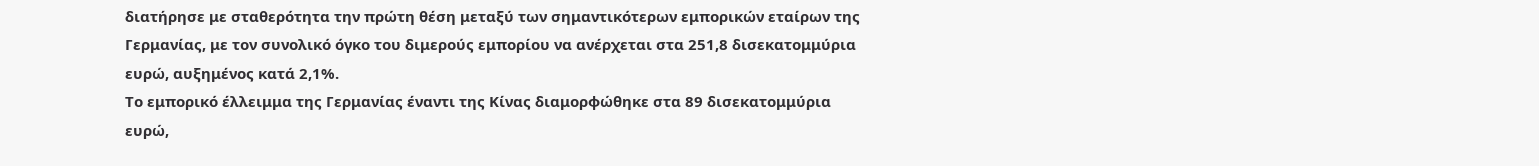διατήρησε με σταθερότητα την πρώτη θέση μεταξύ των σημαντικότερων εμπορικών εταίρων της Γερμανίας, με τον συνολικό όγκο του διμερούς εμπορίου να ανέρχεται στα 251,8 δισεκατομμύρια ευρώ, αυξημένος κατά 2,1%.
Το εμπορικό έλλειμμα της Γερμανίας έναντι της Κίνας διαμορφώθηκε στα 89 δισεκατομμύρια ευρώ,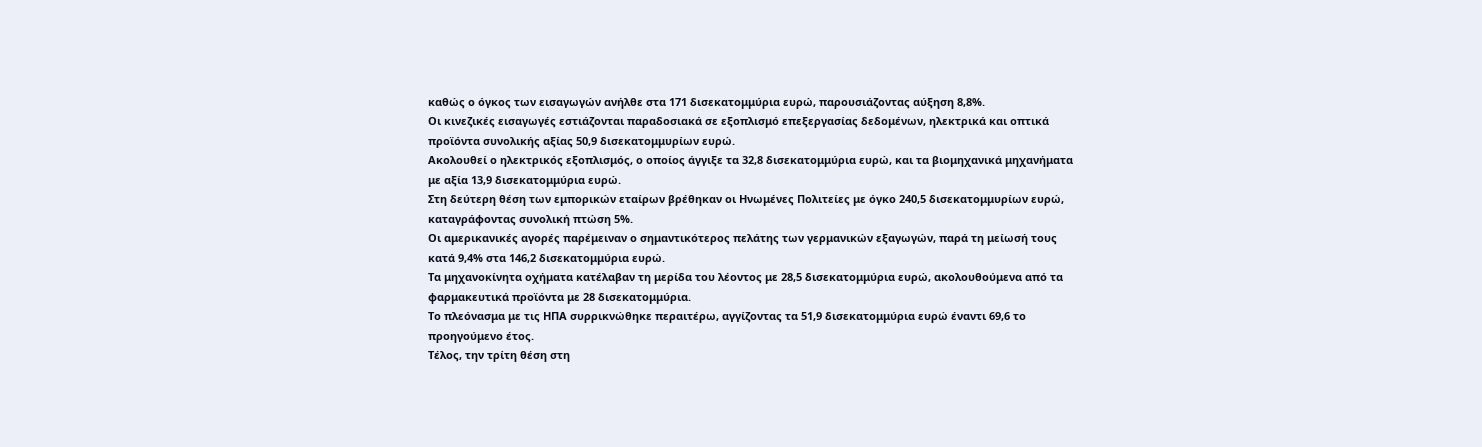καθώς ο όγκος των εισαγωγών ανήλθε στα 171 δισεκατομμύρια ευρώ, παρουσιάζοντας αύξηση 8,8%.
Οι κινεζικές εισαγωγές εστιάζονται παραδοσιακά σε εξοπλισμό επεξεργασίας δεδομένων, ηλεκτρικά και οπτικά προϊόντα συνολικής αξίας 50,9 δισεκατομμυρίων ευρώ.
Ακολουθεί ο ηλεκτρικός εξοπλισμός, ο οποίος άγγιξε τα 32,8 δισεκατομμύρια ευρώ, και τα βιομηχανικά μηχανήματα με αξία 13,9 δισεκατομμύρια ευρώ.
Στη δεύτερη θέση των εμπορικών εταίρων βρέθηκαν οι Ηνωμένες Πολιτείες με όγκο 240,5 δισεκατομμυρίων ευρώ, καταγράφοντας συνολική πτώση 5%.
Οι αμερικανικές αγορές παρέμειναν ο σημαντικότερος πελάτης των γερμανικών εξαγωγών, παρά τη μείωσή τους κατά 9,4% στα 146,2 δισεκατομμύρια ευρώ.
Τα μηχανοκίνητα οχήματα κατέλαβαν τη μερίδα του λέοντος με 28,5 δισεκατομμύρια ευρώ, ακολουθούμενα από τα φαρμακευτικά προϊόντα με 28 δισεκατομμύρια.
Το πλεόνασμα με τις ΗΠΑ συρρικνώθηκε περαιτέρω, αγγίζοντας τα 51,9 δισεκατομμύρια ευρώ έναντι 69,6 το προηγούμενο έτος.
Τέλος, την τρίτη θέση στη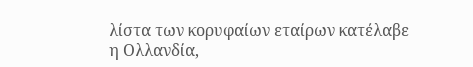λίστα των κορυφαίων εταίρων κατέλαβε η Ολλανδία,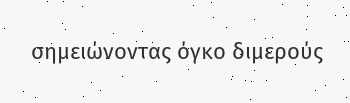σημειώνοντας όγκο διμερούς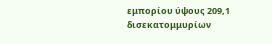εμπορίου ύψους 209,1 δισεκατομμυρίων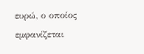ευρώ, ο οποίος εμφανίζεται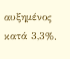αυξημένος κατά 3,3%.